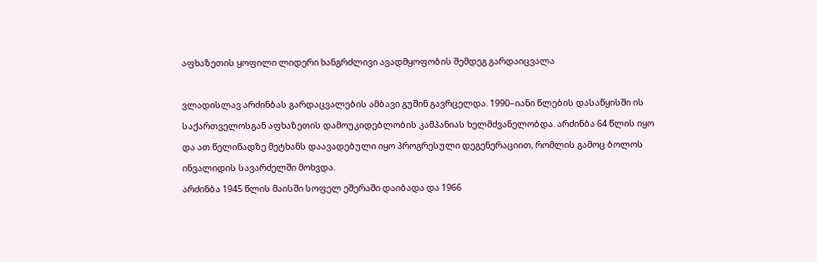აფხაზეთის ყოფილი ლიდერი ხანგრძლივი ავადმყოფობის შემდეგ გარდაიცვალა

ვლადისლავ არძინბას გარდაცვალების ამბავი გუშინ გავრცელდა. 1990–იანი წლების დასაწყისში ის საქართველოსგან აფხაზეთის დამოუკიდებლობის კამპანიას ხელმძვანელობდა. არძინბა 64 წლის იყო და ათ წელიწადზე მეტხანს დაავადებული იყო პროგრესული დეგენერაციით, რომლის გამოც ბოლოს ინვალიდის სავარძელში მოხვდა.
არძინბა 1945 წლის მაისში სოფელ ეშერაში დაიბადა და 1966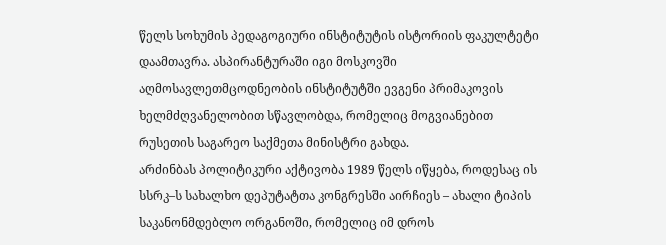წელს სოხუმის პედაგოგიური ინსტიტუტის ისტორიის ფაკულტეტი დაამთავრა. ასპირანტურაში იგი მოსკოვში აღმოსავლეთმცოდნეობის ინსტიტუტში ევგენი პრიმაკოვის ხელმძღვანელობით სწავლობდა, რომელიც მოგვიანებით რუსეთის საგარეო საქმეთა მინისტრი გახდა.
არძინბას პოლიტიკური აქტივობა 1989 წელს იწყება, როდესაც ის სსრკ–ს სახალხო დეპუტატთა კონგრესში აირჩიეს – ახალი ტიპის საკანონმდებლო ორგანოში, რომელიც იმ დროს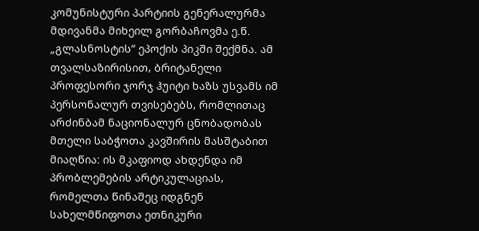კომუნისტური პარტიის გენერალურმა მდივანმა მიხეილ გორბაჩოვმა ე.წ. „გლასნოსტის“ ეპოქის პიკში შექმნა. ამ თვალსაზირისით, ბრიტანელი პროფესორი ჯორჯ ჰუიტი ხაზს უსვამს იმ პერსონალურ თვისებებს, რომლითაც არძინბამ ნაციონალურ ცნობადობას მთელი საბჭოთა კავშირის მასშტაბით მიაღწია: ის მკაფიოდ ახდენდა იმ პრობლემების არტიკულაციას, რომელთა წინაშეც იდგნენ სახელმწიფოთა ეთნიკური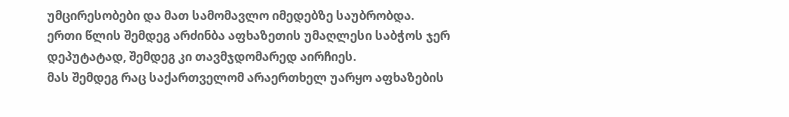უმცირესობები და მათ სამომავლო იმედებზე საუბრობდა.
ერთი წლის შემდეგ არძინბა აფხაზეთის უმაღლესი საბჭოს ჯერ დეპუტატად, შემდეგ კი თავმჯდომარედ აირჩიეს.
მას შემდეგ რაც საქართველომ არაერთხელ უარყო აფხაზების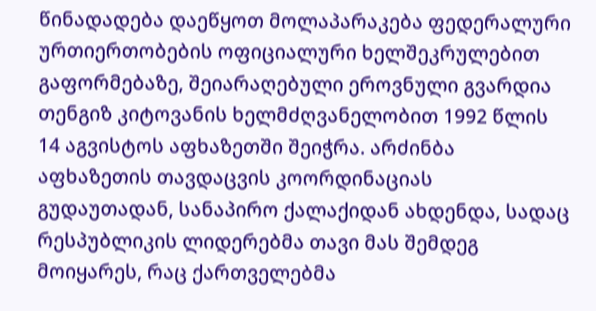წინადადება დაეწყოთ მოლაპარაკება ფედერალური ურთიერთობების ოფიციალური ხელშეკრულებით გაფორმებაზე, შეიარაღებული ეროვნული გვარდია თენგიზ კიტოვანის ხელმძღვანელობით 1992 წლის 14 აგვისტოს აფხაზეთში შეიჭრა. არძინბა აფხაზეთის თავდაცვის კოორდინაციას გუდაუთადან, სანაპირო ქალაქიდან ახდენდა, სადაც რესპუბლიკის ლიდერებმა თავი მას შემდეგ მოიყარეს, რაც ქართველებმა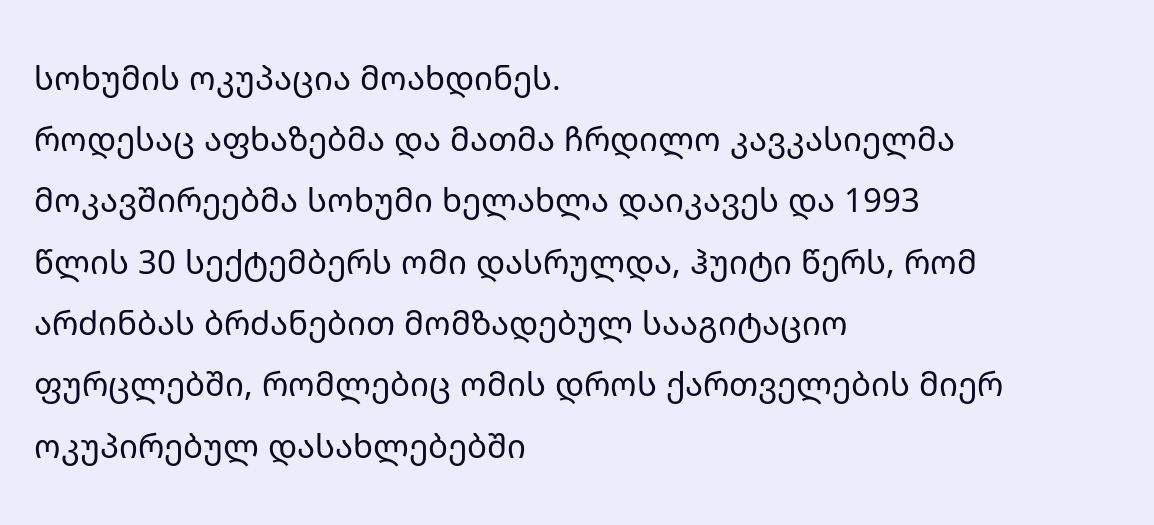სოხუმის ოკუპაცია მოახდინეს.
როდესაც აფხაზებმა და მათმა ჩრდილო კავკასიელმა მოკავშირეებმა სოხუმი ხელახლა დაიკავეს და 1993 წლის 30 სექტემბერს ომი დასრულდა, ჰუიტი წერს, რომ არძინბას ბრძანებით მომზადებულ სააგიტაციო ფურცლებში, რომლებიც ომის დროს ქართველების მიერ ოკუპირებულ დასახლებებში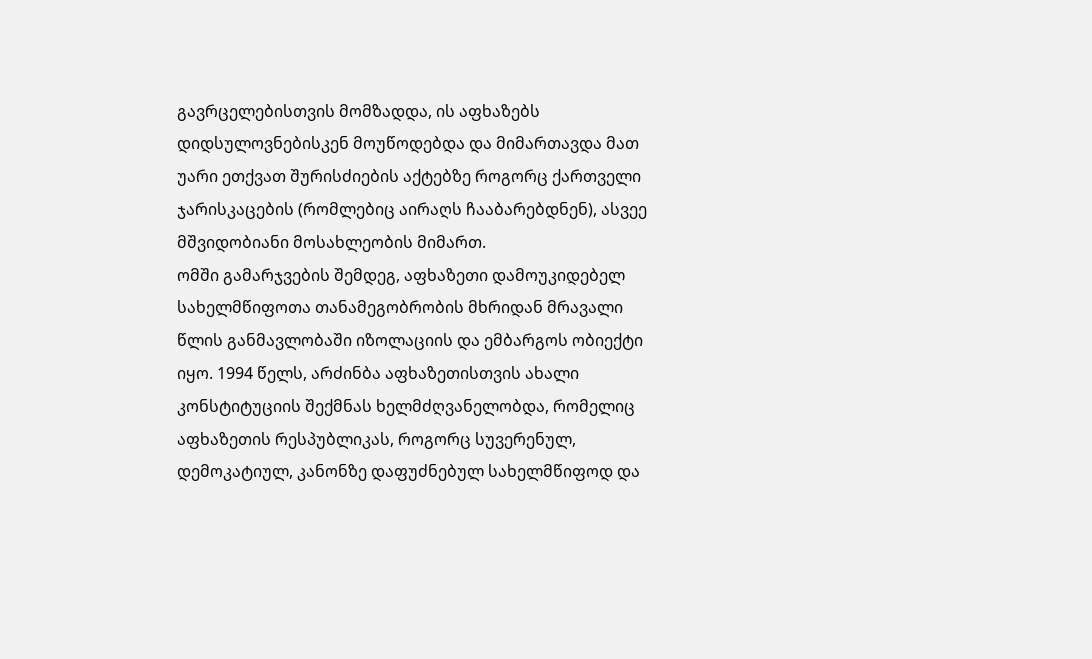გავრცელებისთვის მომზადდა, ის აფხაზებს დიდსულოვნებისკენ მოუწოდებდა და მიმართავდა მათ უარი ეთქვათ შურისძიების აქტებზე როგორც ქართველი ჯარისკაცების (რომლებიც აირაღს ჩააბარებდნენ), ასვეე მშვიდობიანი მოსახლეობის მიმართ.
ომში გამარჯვების შემდეგ, აფხაზეთი დამოუკიდებელ სახელმწიფოთა თანამეგობრობის მხრიდან მრავალი წლის განმავლობაში იზოლაციის და ემბარგოს ობიექტი იყო. 1994 წელს, არძინბა აფხაზეთისთვის ახალი კონსტიტუციის შექმნას ხელმძღვანელობდა, რომელიც აფხაზეთის რესპუბლიკას, როგორც სუვერენულ, დემოკატიულ, კანონზე დაფუძნებულ სახელმწიფოდ და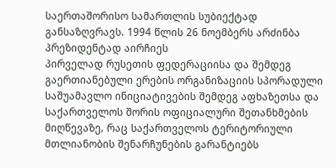საერთაშორისო სამართლის სუბიექტად განსაზღვრავს. 1994 წლის 26 ნოემბერს არძინბა პრეზიდენტად აირჩიეს
პირველად რუსეთის ფედერაციისა და შემდეგ გაერთიანებული ერების ორგანიზაციის სპორადული საშუამავლო ინიციატივების შემდეგ აფხაზეთსა და საქართველოს შორის ოფიციალური შეთანხმების მიღწევაზე, რაც საქართველოს ტერიტორიული მთლიანობის შენარჩუნების გარანტიებს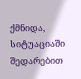ქმნიდა, სიტუაციაში შედარებით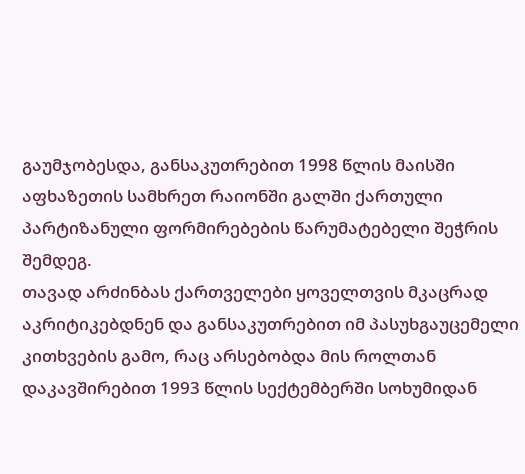გაუმჯობესდა, განსაკუთრებით 1998 წლის მაისში აფხაზეთის სამხრეთ რაიონში გალში ქართული პარტიზანული ფორმირებების წარუმატებელი შეჭრის შემდეგ.
თავად არძინბას ქართველები ყოველთვის მკაცრად აკრიტიკებდნენ და განსაკუთრებით იმ პასუხგაუცემელი კითხვების გამო, რაც არსებობდა მის როლთან დაკავშირებით 1993 წლის სექტემბერში სოხუმიდან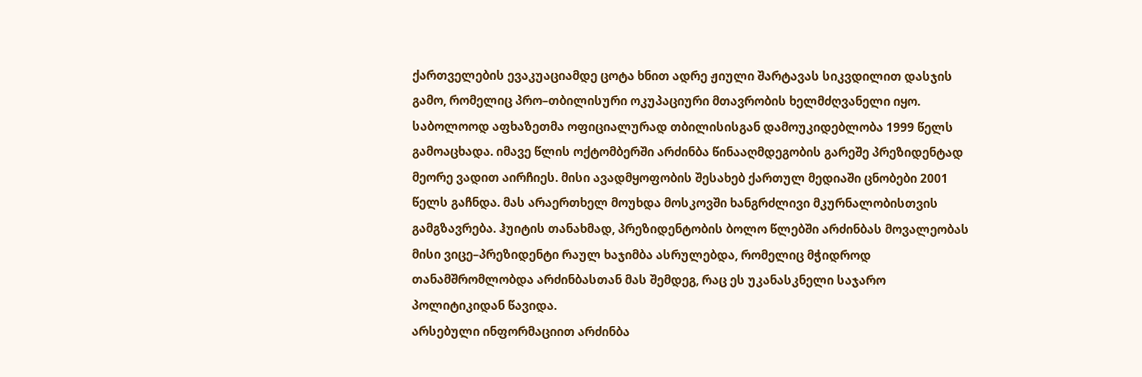ქართველების ევაკუაციამდე ცოტა ხნით ადრე ჟიული შარტავას სიკვდილით დასჯის გამო, რომელიც პრო–თბილისური ოკუპაციური მთავრობის ხელმძღვანელი იყო.
საბოლოოდ აფხაზეთმა ოფიციალურად თბილისისგან დამოუკიდებლობა 1999 წელს გამოაცხადა. იმავე წლის ოქტომბერში არძინბა წინააღმდეგობის გარეშე პრეზიდენტად მეორე ვადით აირჩიეს. მისი ავადმყოფობის შესახებ ქართულ მედიაში ცნობები 2001 წელს გაჩნდა. მას არაერთხელ მოუხდა მოსკოვში ხანგრძლივი მკურნალობისთვის გამგზავრება. ჰუიტის თანახმად, პრეზიდენტობის ბოლო წლებში არძინბას მოვალეობას მისი ვიცე–პრეზიდენტი რაულ ხაჯიმბა ასრულებდა, რომელიც მჭიდროდ თანამშრომლობდა არძინბასთან მას შემდეგ, რაც ეს უკანასკნელი საჯარო პოლიტიკიდან წავიდა.
არსებული ინფორმაციით არძინბა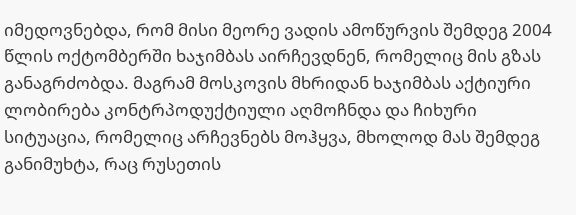იმედოვნებდა, რომ მისი მეორე ვადის ამოწურვის შემდეგ 2004 წლის ოქტომბერში ხაჯიმბას აირჩევდნენ, რომელიც მის გზას განაგრძობდა. მაგრამ მოსკოვის მხრიდან ხაჯიმბას აქტიური ლობირება კონტრპოდუქტიული აღმოჩნდა და ჩიხური სიტუაცია, რომელიც არჩევნებს მოჰყვა, მხოლოდ მას შემდეგ განიმუხტა, რაც რუსეთის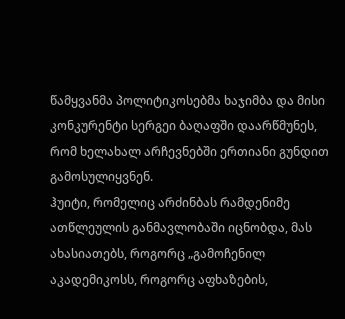წამყვანმა პოლიტიკოსებმა ხაჯიმბა და მისი კონკურენტი სერგეი ბაღაფში დაარწმუნეს, რომ ხელახალ არჩევნებში ერთიანი გუნდით გამოსულიყვნენ.
ჰუიტი, რომელიც არძინბას რამდენიმე ათწლეულის განმავლობაში იცნობდა, მას ახასიათებს, როგორც „გამოჩენილ აკადემიკოსს, როგორც აფხაზების,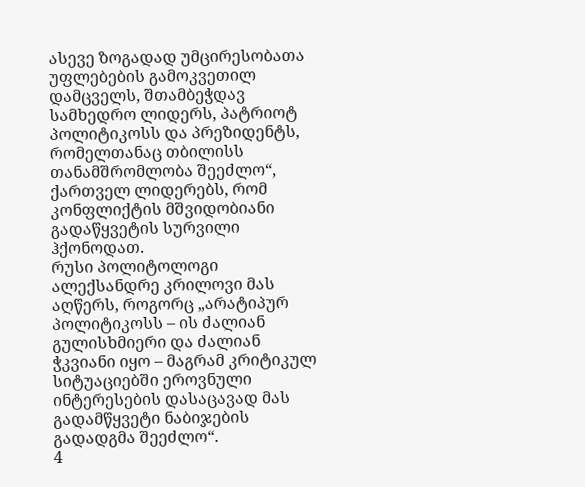ასევე ზოგადად უმცირესობათა უფლებების გამოკვეთილ დამცველს, შთამბეჭდავ სამხედრო ლიდერს, პატრიოტ პოლიტიკოსს და პრეზიდენტს, რომელთანაც თბილისს თანამშრომლობა შეეძლო“, ქართველ ლიდერებს, რომ კონფლიქტის მშვიდობიანი გადაწყვეტის სურვილი ჰქონოდათ.
რუსი პოლიტოლოგი ალექსანდრე კრილოვი მას აღწერს, როგორც „არატიპურ პოლიტიკოსს – ის ძალიან გულისხმიერი და ძალიან ჭკვიანი იყო – მაგრამ კრიტიკულ სიტუაციებში ეროვნული ინტერესების დასაცავად მას გადამწყვეტი ნაბიჯების გადადგმა შეეძლო“.
4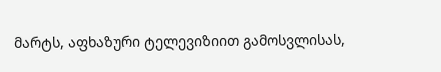მარტს, აფხაზური ტელევიზიით გამოსვლისას,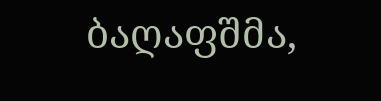ბაღაფშმა,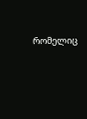რომელიც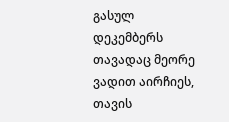გასულ დეკემბერს თავადაც მეორე ვადით აირჩიეს, თავის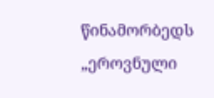წინამორბედს „ეროვნული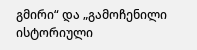გმირი“ და „გამოჩენილი ისტორიული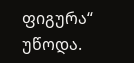ფიგურა“ უწოდა.